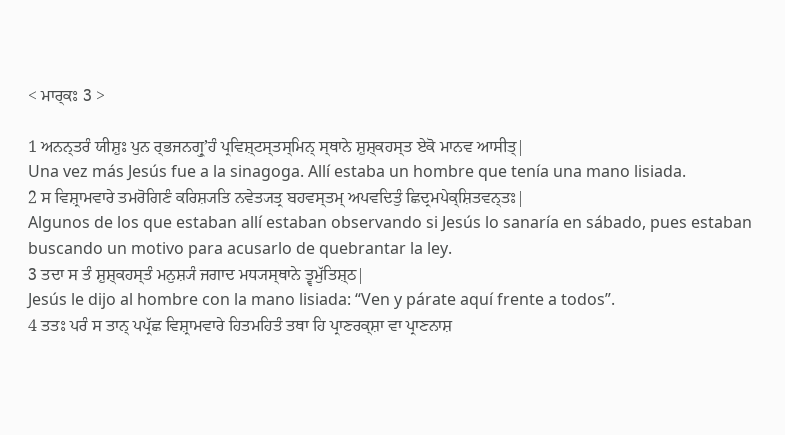< ਮਾਰ੍ਕਃ 3 >

1 ਅਨਨ੍ਤਰੰ ਯੀਸ਼ੁਃ ਪੁਨ ਰ੍ਭਜਨਗ੍ਰੁʼਹੰ ਪ੍ਰਵਿਸ਼੍ਟਸ੍ਤਸ੍ਮਿਨ੍ ਸ੍ਥਾਨੇ ਸ਼ੁਸ਼੍ਕਹਸ੍ਤ ਏਕੋ ਮਾਨਵ ਆਸੀਤ੍|
Una vez más Jesús fue a la sinagoga. Allí estaba un hombre que tenía una mano lisiada.
2 ਸ ਵਿਸ਼੍ਰਾਮਵਾਰੇ ਤਮਰੋਗਿਣੰ ਕਰਿਸ਼੍ਯਤਿ ਨਵੇਤ੍ਯਤ੍ਰ ਬਹਵਸ੍ਤਮ੍ ਅਪਵਦਿਤੁੰ ਛਿਦ੍ਰਮਪੇਕ੍ਸ਼ਿਤਵਨ੍ਤਃ|
Algunos de los que estaban allí estaban observando si Jesús lo sanaría en sábado, pues estaban buscando un motivo para acusarlo de quebrantar la ley.
3 ਤਦਾ ਸ ਤੰ ਸ਼ੁਸ਼੍ਕਹਸ੍ਤੰ ਮਨੁਸ਼੍ਯੰ ਜਗਾਦ ਮਧ੍ਯਸ੍ਥਾਨੇ ਤ੍ਵਮੁੱਤਿਸ਼੍ਠ|
Jesús le dijo al hombre con la mano lisiada: “Ven y párate aquí frente a todos”.
4 ਤਤਃ ਪਰੰ ਸ ਤਾਨ੍ ਪਪ੍ਰੱਛ ਵਿਸ਼੍ਰਾਮਵਾਰੇ ਹਿਤਮਹਿਤੰ ਤਥਾ ਹਿ ਪ੍ਰਾਣਰਕ੍ਸ਼ਾ ਵਾ ਪ੍ਰਾਣਨਾਸ਼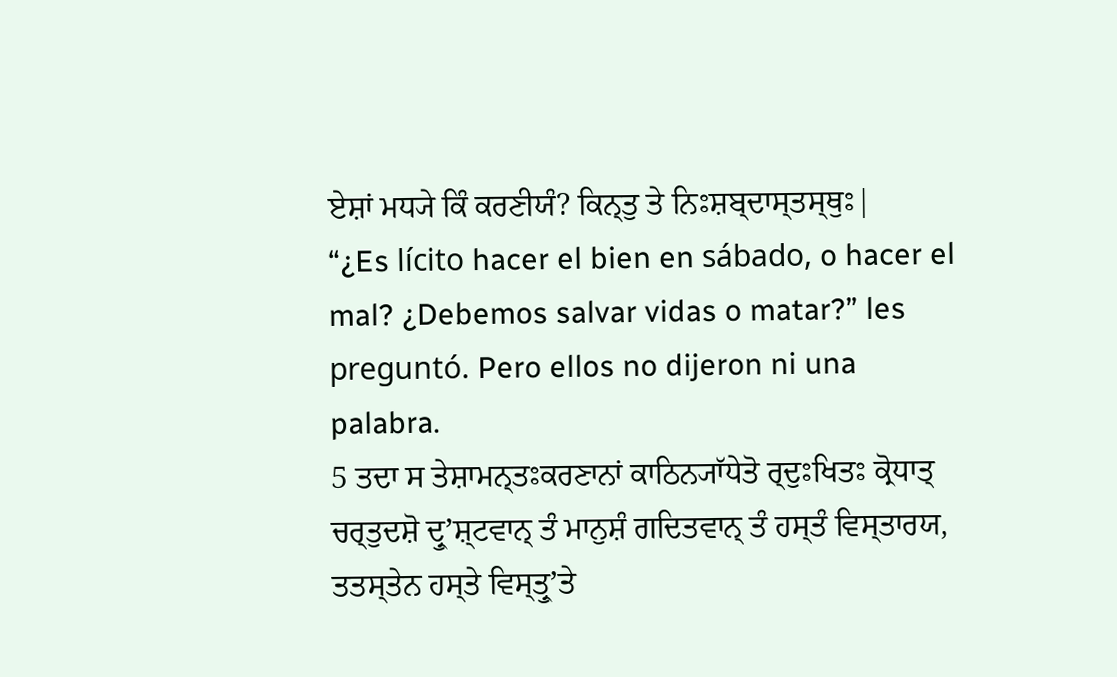ਏਸ਼ਾਂ ਮਧ੍ਯੇ ਕਿੰ ਕਰਣੀਯੰ? ਕਿਨ੍ਤੁ ਤੇ ਨਿਃਸ਼ਬ੍ਦਾਸ੍ਤਸ੍ਥੁਃ|
“¿Es lícito hacer el bien en sábado, o hacer el mal? ¿Debemos salvar vidas o matar?” les preguntó. Pero ellos no dijeron ni una palabra.
5 ਤਦਾ ਸ ਤੇਸ਼ਾਮਨ੍ਤਃਕਰਣਾਨਾਂ ਕਾਠਿਨ੍ਯਾੱਧੇਤੋ ਰ੍ਦੁਃਖਿਤਃ ਕ੍ਰੋਧਾਤ੍ ਚਰ੍ਤੁਦਸ਼ੋ ਦ੍ਰੁʼਸ਼੍ਟਵਾਨ੍ ਤੰ ਮਾਨੁਸ਼ੰ ਗਦਿਤਵਾਨ੍ ਤੰ ਹਸ੍ਤੰ ਵਿਸ੍ਤਾਰਯ, ਤਤਸ੍ਤੇਨ ਹਸ੍ਤੇ ਵਿਸ੍ਤ੍ਰੁʼਤੇ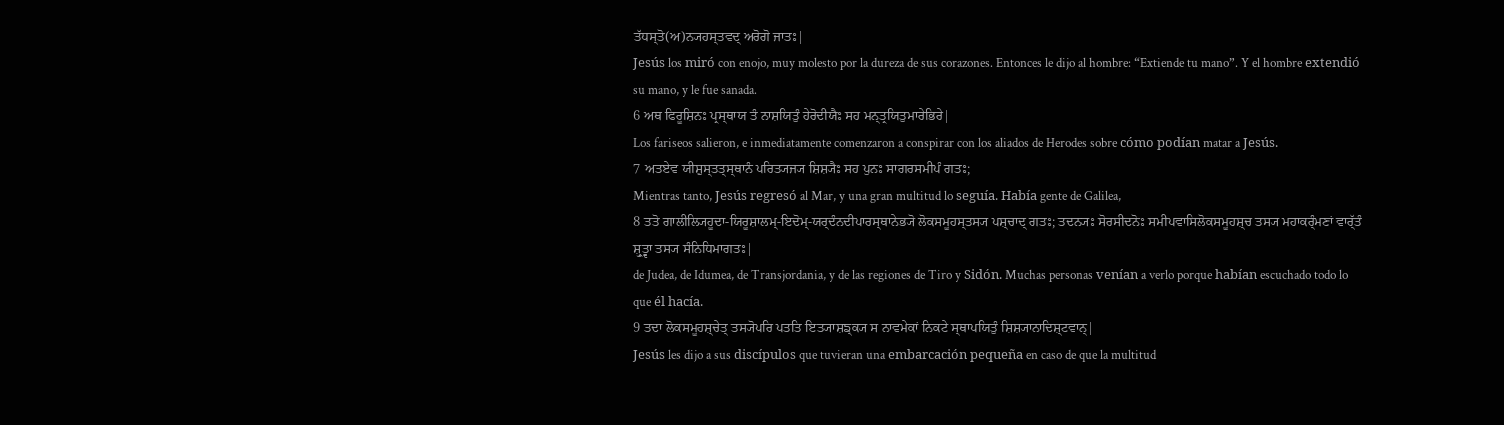ਤੱਧਸ੍ਤੋ(ਅ)ਨ੍ਯਹਸ੍ਤਵਦ੍ ਅਰੋਗੋ ਜਾਤਃ|
Jesús los miró con enojo, muy molesto por la dureza de sus corazones. Entonces le dijo al hombre: “Extiende tu mano”. Y el hombre extendió su mano, y le fue sanada.
6 ਅਥ ਫਿਰੂਸ਼ਿਨਃ ਪ੍ਰਸ੍ਥਾਯ ਤੰ ਨਾਸ਼ਯਿਤੁੰ ਹੇਰੋਦੀਯੈਃ ਸਹ ਮਨ੍ਤ੍ਰਯਿਤੁਮਾਰੇਭਿਰੇ|
Los fariseos salieron, e inmediatamente comenzaron a conspirar con los aliados de Herodes sobre cómo podían matar a Jesús.
7 ਅਤਏਵ ਯੀਸ਼ੁਸ੍ਤਤ੍ਸ੍ਥਾਨੰ ਪਰਿਤ੍ਯਜ੍ਯ ਸ਼ਿਸ਼੍ਯੈਃ ਸਹ ਪੁਨਃ ਸਾਗਰਸਮੀਪੰ ਗਤਃ;
Mientras tanto, Jesús regresó al Mar, y una gran multitud lo seguía. Había gente de Galilea,
8 ਤਤੋ ਗਾਲੀਲ੍ਯਿਹੂਦਾ-ਯਿਰੂਸ਼ਾਲਮ੍-ਇਦੋਮ੍-ਯਰ੍ਦੰਨਦੀਪਾਰਸ੍ਥਾਨੇਭ੍ਯੋ ਲੋਕਸਮੂਹਸ੍ਤਸ੍ਯ ਪਸ਼੍ਚਾਦ੍ ਗਤਃ; ਤਦਨ੍ਯਃ ਸੋਰਸੀਦਨੋਃ ਸਮੀਪਵਾਸਿਲੋਕਸਮੂਹਸ਼੍ਚ ਤਸ੍ਯ ਮਹਾਕਰ੍ੰਮਣਾਂ ਵਾਰ੍ੱਤੰ ਸ਼੍ਰੁਤ੍ਵਾ ਤਸ੍ਯ ਸੰਨਿਧਿਮਾਗਤਃ|
de Judea, de Idumea, de Transjordania, y de las regiones de Tiro y Sidón. Muchas personas venían a verlo porque habían escuchado todo lo que él hacía.
9 ਤਦਾ ਲੋਕਸਮੂਹਸ਼੍ਚੇਤ੍ ਤਸ੍ਯੋਪਰਿ ਪਤਤਿ ਇਤ੍ਯਾਸ਼ਙ੍ਕ੍ਯ ਸ ਨਾਵਮੇਕਾਂ ਨਿਕਟੇ ਸ੍ਥਾਪਯਿਤੁੰ ਸ਼ਿਸ਼੍ਯਾਨਾਦਿਸ਼੍ਟਵਾਨ੍|
Jesús les dijo a sus discípulos que tuvieran una embarcación pequeña en caso de que la multitud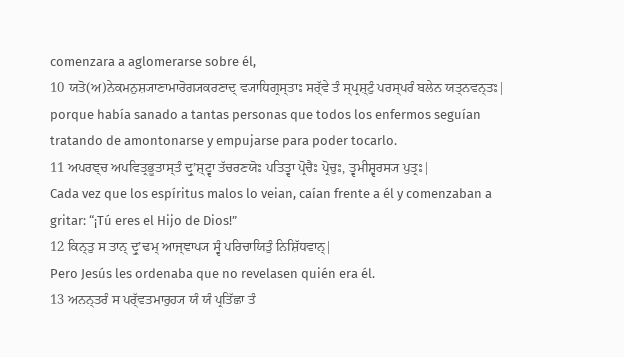comenzara a aglomerarse sobre él,
10 ਯਤੋ(ਅ)ਨੇਕਮਨੁਸ਼੍ਯਾਣਾਮਾਰੋਗ੍ਯਕਰਣਾਦ੍ ਵ੍ਯਾਧਿਗ੍ਰਸ੍ਤਾਃ ਸਰ੍ੱਵੇ ਤੰ ਸ੍ਪ੍ਰਸ਼੍ਟੁੰ ਪਰਸ੍ਪਰੰ ਬਲੇਨ ਯਤ੍ਨਵਨ੍ਤਃ|
porque había sanado a tantas personas que todos los enfermos seguían tratando de amontonarse y empujarse para poder tocarlo.
11 ਅਪਰਞ੍ਚ ਅਪਵਿਤ੍ਰਭੂਤਾਸ੍ਤੰ ਦ੍ਰੁʼਸ਼੍ਟ੍ਵਾ ਤੱਚਰਣਯੋਃ ਪਤਿਤ੍ਵਾ ਪ੍ਰੋਚੈਃ ਪ੍ਰੋਚੁਃ, ਤ੍ਵਮੀਸ਼੍ਵਰਸ੍ਯ ਪੁਤ੍ਰਃ|
Cada vez que los espíritus malos lo veian, caían frente a él y comenzaban a gritar: “¡Tú eres el Hijo de Dios!”
12 ਕਿਨ੍ਤੁ ਸ ਤਾਨ੍ ਦ੍ਰੁʼਢਮ੍ ਆਜ੍ਞਾਪ੍ਯ ਸ੍ਵੰ ਪਰਿਚਾਯਿਤੁੰ ਨਿਸ਼ਿੱਧਵਾਨ੍|
Pero Jesús les ordenaba que no revelasen quién era él.
13 ਅਨਨ੍ਤਰੰ ਸ ਪਰ੍ੱਵਤਮਾਰੁਹ੍ਯ ਯੰ ਯੰ ਪ੍ਰਤਿੱਛਾ ਤੰ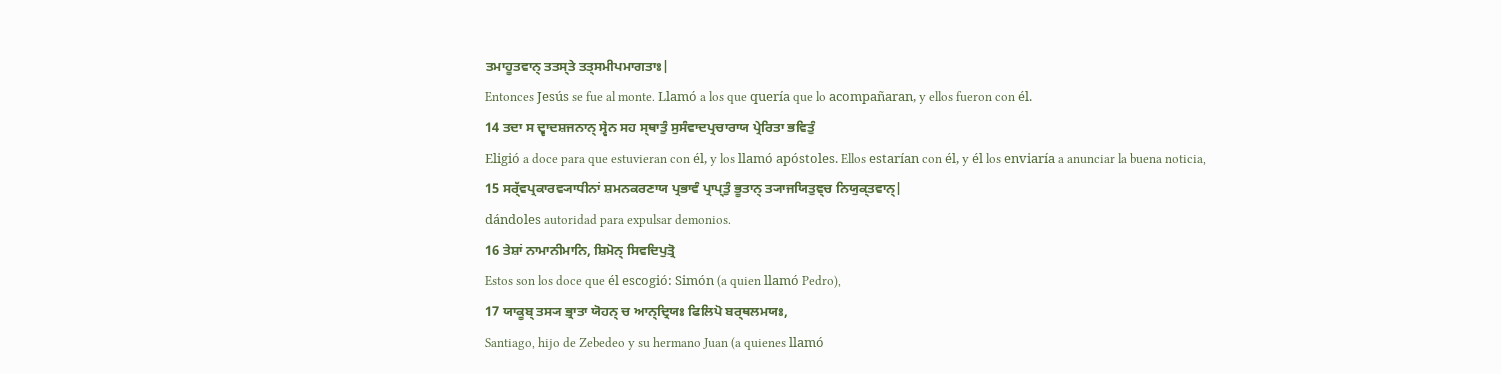ਤਮਾਹੂਤਵਾਨ੍ ਤਤਸ੍ਤੇ ਤਤ੍ਸਮੀਪਮਾਗਤਾਃ|
Entonces Jesús se fue al monte. Llamó a los que quería que lo acompañaran, y ellos fueron con él.
14 ਤਦਾ ਸ ਦ੍ਵਾਦਸ਼ਜਨਾਨ੍ ਸ੍ਵੇਨ ਸਹ ਸ੍ਥਾਤੁੰ ਸੁਸੰਵਾਦਪ੍ਰਚਾਰਾਯ ਪ੍ਰੇਰਿਤਾ ਭਵਿਤੁੰ
Eligió a doce para que estuvieran con él, y los llamó apóstoles. Ellos estarían con él, y él los enviaría a anunciar la buena noticia,
15 ਸਰ੍ੱਵਪ੍ਰਕਾਰਵ੍ਯਾਧੀਨਾਂ ਸ਼ਮਨਕਰਣਾਯ ਪ੍ਰਭਾਵੰ ਪ੍ਰਾਪ੍ਤੁੰ ਭੂਤਾਨ੍ ਤ੍ਯਾਜਯਿਤੁਞ੍ਚ ਨਿਯੁਕ੍ਤਵਾਨ੍|
dándoles autoridad para expulsar demonios.
16 ਤੇਸ਼ਾਂ ਨਾਮਾਨੀਮਾਨਿ, ਸ਼ਿਮੋਨ੍ ਸਿਵਦਿਪੁਤ੍ਰੋ
Estos son los doce que él escogió: Simón (a quien llamó Pedro),
17 ਯਾਕੂਬ੍ ਤਸ੍ਯ ਭ੍ਰਾਤਾ ਯੋਹਨ੍ ਚ ਆਨ੍ਦ੍ਰਿਯਃ ਫਿਲਿਪੋ ਬਰ੍ਥਲਮਯਃ,
Santiago, hijo de Zebedeo y su hermano Juan (a quienes llamó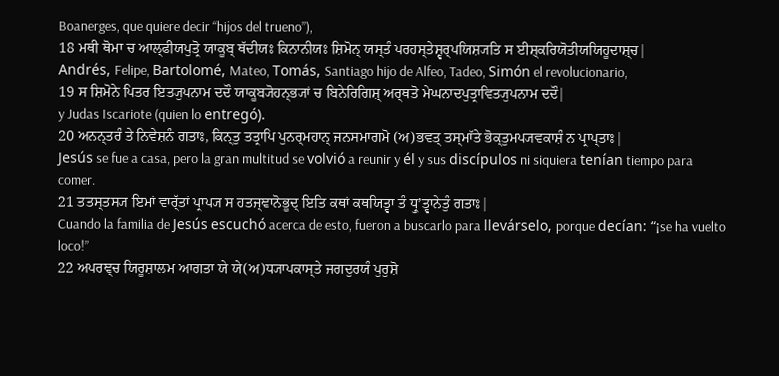Boanerges, que quiere decir “hijos del trueno”),
18 ਮਥੀ ਥੋਮਾ ਚ ਆਲ੍ਫੀਯਪੁਤ੍ਰੋ ਯਾਕੂਬ੍ ਥੱਦੀਯਃ ਕਿਨਾਨੀਯਃ ਸ਼ਿਮੋਨ੍ ਯਸ੍ਤੰ ਪਰਹਸ੍ਤੇਸ਼੍ਵਰ੍ਪਯਿਸ਼੍ਯਤਿ ਸ ਈਸ਼੍ਕਰਿਯੋਤੀਯਯਿਹੂਦਾਸ਼੍ਚ|
Andrés, Felipe, Bartolomé, Mateo, Tomás, Santiago hijo de Alfeo, Tadeo, Simón el revolucionario,
19 ਸ ਸ਼ਿਮੋਨੇ ਪਿਤਰ ਇਤ੍ਯੁਪਨਾਮ ਦਦੌ ਯਾਕੂਬ੍ਯੋਹਨ੍ਭ੍ਯਾਂ ਚ ਬਿਨੇਰਿਗਿਸ਼੍ ਅਰ੍ਥਤੋ ਮੇਘਨਾਦਪੁਤ੍ਰਾਵਿਤ੍ਯੁਪਨਾਮ ਦਦੌ|
y Judas Iscariote (quien lo entregó).
20 ਅਨਨ੍ਤਰੰ ਤੇ ਨਿਵੇਸ਼ਨੰ ਗਤਾਃ, ਕਿਨ੍ਤੁ ਤਤ੍ਰਾਪਿ ਪੁਨਰ੍ਮਹਾਨ੍ ਜਨਸਮਾਗਮੋ (ਅ)ਭਵਤ੍ ਤਸ੍ਮਾੱਤੇ ਭੋਕ੍ਤੁਮਪ੍ਯਵਕਾਸ਼ੰ ਨ ਪ੍ਰਾਪ੍ਤਾਃ|
Jesús se fue a casa, pero la gran multitud se volvió a reunir y él y sus discípulos ni siquiera tenían tiempo para comer.
21 ਤਤਸ੍ਤਸ੍ਯ ਇਮਾਂ ਵਾਰ੍ੱਤਾਂ ਪ੍ਰਾਪ੍ਯ ਸ ਹਤਜ੍ਞਾਨੋਭੂਦ੍ ਇਤਿ ਕਥਾਂ ਕਥਯਿਤ੍ਵਾ ਤੰ ਧ੍ਰੁʼਤ੍ਵਾਨੇਤੁੰ ਗਤਾਃ|
Cuando la familia de Jesús escuchó acerca de esto, fueron a buscarlo para llevárselo, porque decían: “¡se ha vuelto loco!”
22 ਅਪਰਞ੍ਚ ਯਿਰੂਸ਼ਾਲਮ ਆਗਤਾ ਯੇ ਯੇ(ਅ)ਧ੍ਯਾਪਕਾਸ੍ਤੇ ਜਗਦੁਰਯੰ ਪੁਰੁਸ਼ੋ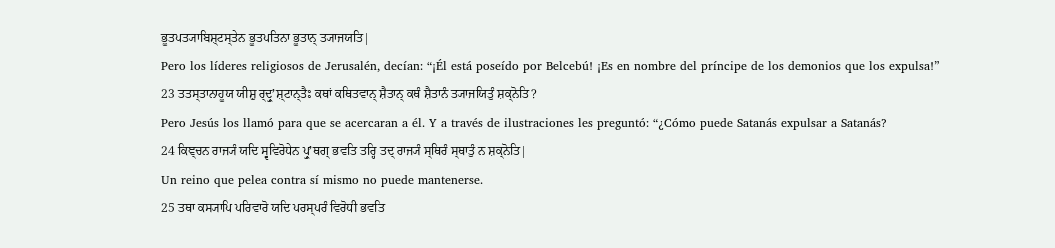ਭੂਤਪਤ੍ਯਾਬਿਸ਼੍ਟਸ੍ਤੇਨ ਭੂਤਪਤਿਨਾ ਭੂਤਾਨ੍ ਤ੍ਯਾਜਯਤਿ|
Pero los líderes religiosos de Jerusalén, decían: “¡Él está poseído por Belcebú! ¡Es en nombre del príncipe de los demonios que los expulsa!”
23 ਤਤਸ੍ਤਾਨਾਹੂਯ ਯੀਸ਼ੁ ਰ੍ਦ੍ਰੁʼਸ਼੍ਟਾਨ੍ਤੈਃ ਕਥਾਂ ਕਥਿਤਵਾਨ੍ ਸ਼ੈਤਾਨ੍ ਕਥੰ ਸ਼ੈਤਾਨੰ ਤ੍ਯਾਜਯਿਤੁੰ ਸ਼ਕ੍ਨੋਤਿ?
Pero Jesús los llamó para que se acercaran a él. Y a través de ilustraciones les preguntó: “¿Cómo puede Satanás expulsar a Satanás?
24 ਕਿਞ੍ਚਨ ਰਾਜ੍ਯੰ ਯਦਿ ਸ੍ਵਵਿਰੋਧੇਨ ਪ੍ਰੁʼਥਗ੍ ਭਵਤਿ ਤਰ੍ਹਿ ਤਦ੍ ਰਾਜ੍ਯੰ ਸ੍ਥਿਰੰ ਸ੍ਥਾਤੁੰ ਨ ਸ਼ਕ੍ਨੋਤਿ|
Un reino que pelea contra sí mismo no puede mantenerse.
25 ਤਥਾ ਕਸ੍ਯਾਪਿ ਪਰਿਵਾਰੋ ਯਦਿ ਪਰਸ੍ਪਰੰ ਵਿਰੋਧੀ ਭਵਤਿ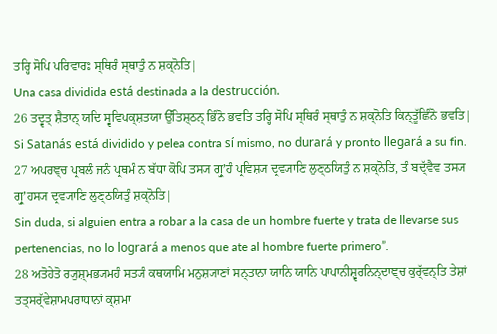ਤਰ੍ਹਿ ਸੋਪਿ ਪਰਿਵਾਰਃ ਸ੍ਥਿਰੰ ਸ੍ਥਾਤੁੰ ਨ ਸ਼ਕ੍ਨੋਤਿ|
Una casa dividida está destinada a la destrucción.
26 ਤਦ੍ਵਤ੍ ਸ਼ੈਤਾਨ੍ ਯਦਿ ਸ੍ਵਵਿਪਕ੍ਸ਼ਤਯਾ ਉੱਤਿਸ਼੍ਠਨ੍ ਭਿੰਨੋ ਭਵਤਿ ਤਰ੍ਹਿ ਸੋਪਿ ਸ੍ਥਿਰੰ ਸ੍ਥਾਤੁੰ ਨ ਸ਼ਕ੍ਨੋਤਿ ਕਿਨ੍ਤੂੱਛਿੰਨੋ ਭਵਤਿ|
Si Satanás está dividido y pelea contra sí mismo, no durará y pronto llegará a su fin.
27 ਅਪਰਞ੍ਚ ਪ੍ਰਬਲੰ ਜਨੰ ਪ੍ਰਥਮੰ ਨ ਬੱਧਾ ਕੋਪਿ ਤਸ੍ਯ ਗ੍ਰੁʼਹੰ ਪ੍ਰਵਿਸ਼੍ਯ ਦ੍ਰਵ੍ਯਾਣਿ ਲੁਣ੍ਠਯਿਤੁੰ ਨ ਸ਼ਕ੍ਨੋਤਿ, ਤੰ ਬਦ੍ੱਵੈਵ ਤਸ੍ਯ ਗ੍ਰੁʼਹਸ੍ਯ ਦ੍ਰਵ੍ਯਾਣਿ ਲੁਣ੍ਠਯਿਤੁੰ ਸ਼ਕ੍ਨੋਤਿ|
Sin duda, si alguien entra a robar a la casa de un hombre fuerte y trata de llevarse sus pertenencias, no lo logrará a menos que ate al hombre fuerte primero”.
28 ਅਤੋਹੇਤੋ ਰ੍ਯੁਸ਼੍ਮਭ੍ਯਮਹੰ ਸਤ੍ਯੰ ਕਥਯਾਮਿ ਮਨੁਸ਼੍ਯਾਣਾਂ ਸਨ੍ਤਾਨਾ ਯਾਨਿ ਯਾਨਿ ਪਾਪਾਨੀਸ਼੍ਵਰਨਿਨ੍ਦਾਞ੍ਚ ਕੁਰ੍ੱਵਨ੍ਤਿ ਤੇਸ਼ਾਂ ਤਤ੍ਸਰ੍ੱਵੇਸ਼ਾਮਪਰਾਧਾਨਾਂ ਕ੍ਸ਼ਮਾ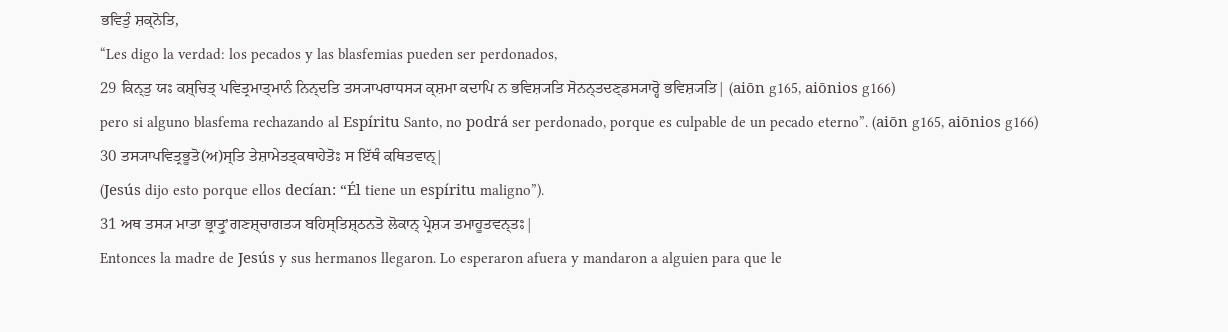ਭਵਿਤੁੰ ਸ਼ਕ੍ਨੋਤਿ,
“Les digo la verdad: los pecados y las blasfemias pueden ser perdonados,
29 ਕਿਨ੍ਤੁ ਯਃ ਕਸ਼੍ਚਿਤ੍ ਪਵਿਤ੍ਰਮਾਤ੍ਮਾਨੰ ਨਿਨ੍ਦਤਿ ਤਸ੍ਯਾਪਰਾਧਸ੍ਯ ਕ੍ਸ਼ਮਾ ਕਦਾਪਿ ਨ ਭਵਿਸ਼੍ਯਤਿ ਸੋਨਨ੍ਤਦਣ੍ਡਸ੍ਯਾਰ੍ਹੋ ਭਵਿਸ਼੍ਯਤਿ| (aiōn g165, aiōnios g166)
pero si alguno blasfema rechazando al Espíritu Santo, no podrá ser perdonado, porque es culpable de un pecado eterno”. (aiōn g165, aiōnios g166)
30 ਤਸ੍ਯਾਪਵਿਤ੍ਰਭੂਤੋ(ਅ)ਸ੍ਤਿ ਤੇਸ਼ਾਮੇਤਤ੍ਕਥਾਹੇਤੋਃ ਸ ਇੱਥੰ ਕਥਿਤਵਾਨ੍|
(Jesús dijo esto porque ellos decían: “Él tiene un espíritu maligno”).
31 ਅਥ ਤਸ੍ਯ ਮਾਤਾ ਭ੍ਰਾਤ੍ਰੁʼਗਣਸ਼੍ਚਾਗਤ੍ਯ ਬਹਿਸ੍ਤਿਸ਼੍ਠਨਤੋ ਲੋਕਾਨ੍ ਪ੍ਰੇਸ਼੍ਯ ਤਮਾਹੂਤਵਨ੍ਤਃ|
Entonces la madre de Jesús y sus hermanos llegaron. Lo esperaron afuera y mandaron a alguien para que le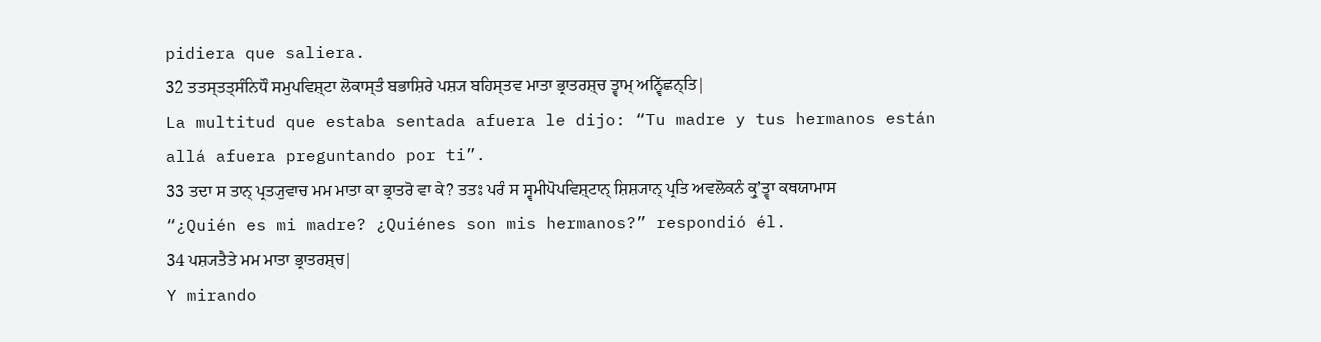pidiera que saliera.
32 ਤਤਸ੍ਤਤ੍ਸੰਨਿਧੌ ਸਮੁਪਵਿਸ਼੍ਟਾ ਲੋਕਾਸ੍ਤੰ ਬਭਾਸ਼ਿਰੇ ਪਸ਼੍ਯ ਬਹਿਸ੍ਤਵ ਮਾਤਾ ਭ੍ਰਾਤਰਸ਼੍ਚ ਤ੍ਵਾਮ੍ ਅਨ੍ਵਿੱਛਨ੍ਤਿ|
La multitud que estaba sentada afuera le dijo: “Tu madre y tus hermanos están allá afuera preguntando por ti”.
33 ਤਦਾ ਸ ਤਾਨ੍ ਪ੍ਰਤ੍ਯੁਵਾਚ ਮਮ ਮਾਤਾ ਕਾ ਭ੍ਰਾਤਰੋ ਵਾ ਕੇ? ਤਤਃ ਪਰੰ ਸ ਸ੍ਵਮੀਪੋਪਵਿਸ਼੍ਟਾਨ੍ ਸ਼ਿਸ਼੍ਯਾਨ੍ ਪ੍ਰਤਿ ਅਵਲੋਕਨੰ ਕ੍ਰੁʼਤ੍ਵਾ ਕਥਯਾਮਾਸ
“¿Quién es mi madre? ¿Quiénes son mis hermanos?” respondió él.
34 ਪਸ਼੍ਯਤੈਤੇ ਮਮ ਮਾਤਾ ਭ੍ਰਾਤਰਸ਼੍ਚ|
Y mirando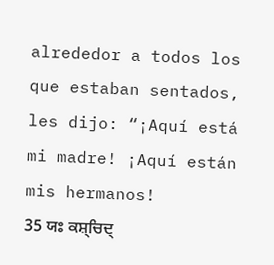alrededor a todos los que estaban sentados, les dijo: “¡Aquí está mi madre! ¡Aquí están mis hermanos!
35 ਯਃ ਕਸ਼੍ਚਿਦ੍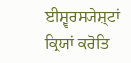ਈਸ਼੍ਵਰਸ੍ਯੇਸ਼੍ਟਾਂ ਕ੍ਰਿਯਾਂ ਕਰੋਤਿ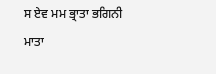ਸ ਏਵ ਮਮ ਭ੍ਰਾਤਾ ਭਗਿਨੀ ਮਾਤਾ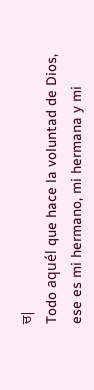ਚ|
Todo aquél que hace la voluntad de Dios, ese es mi hermano, mi hermana y mi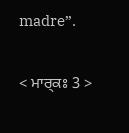madre”.

< ਮਾਰ੍ਕਃ 3 >